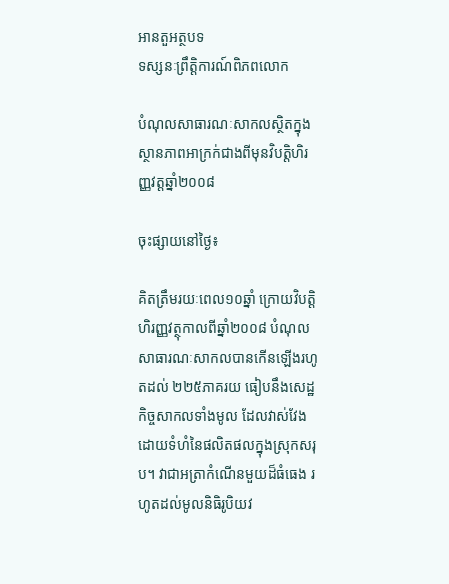អានតួអត្ថបទ
ទស្សនៈព្រឹត្តិការណ៍ពិភពលោក

បំណុលសាធារណៈសាកលស្ថិតក្នុងស្ថានភាពអាក្រក់ជាងពីមុនវិបត្តិហិរញ្ញវត្តឆ្នាំ២០០៨

ចុះផ្សាយនៅថ្ងៃ៖

គិតត្រឹមរយៈពេល១០ឆ្នាំ ក្រោយវិបត្តិហិរញ្ញវត្ថុកាលពីឆ្នាំ២០០៨ បំណុលសាធារណៈសាកលបានកើនឡើងរហូតដល់ ២២៥ភាគរយ ធៀបនឹងសេដ្ឋកិច្ចសាកលទាំងមូល ដែលវាស់វែងដោយទំហំនៃផលិតផលក្នុងស្រុកសរុប។ វាជាអត្រាកំណើនមួយដ៏ធំធេង រហូតដល់មូលនិធិរូបិយវ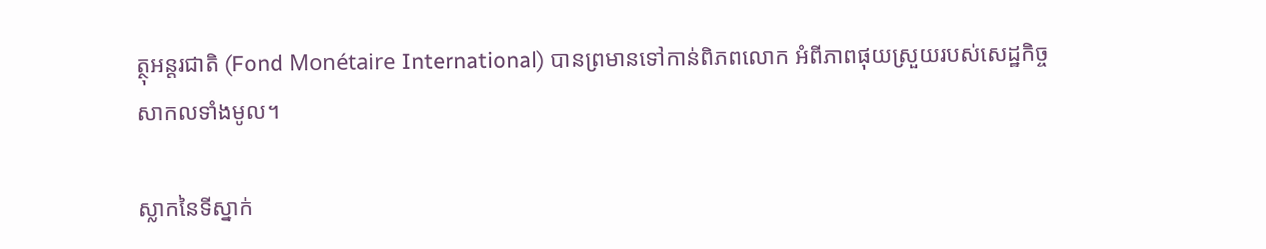ត្ថុអន្ដរជាតិ (Fond Monétaire International) បានព្រមានទៅកាន់ពិភពលោក អំពីភាពផុយស្រួយរបស់សេដ្ឋកិច្ចសាកលទាំងមូល។

ស្លាកនៃទីស្នាក់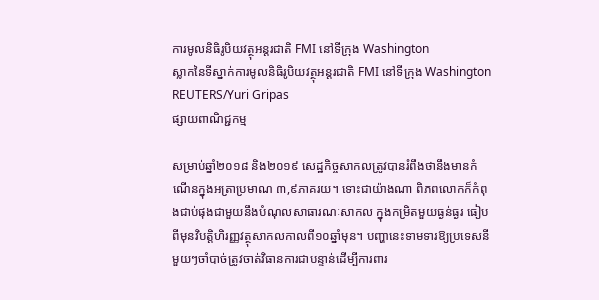ការមូលនិធិរូបិយវត្ថុអន្តរជាតិ FMI នៅទីក្រុង Washington
ស្លាកនៃទីស្នាក់ការមូលនិធិរូបិយវត្ថុអន្តរជាតិ FMI នៅទីក្រុង Washington REUTERS/Yuri Gripas
ផ្សាយពាណិជ្ជកម្ម

សម្រាប់ឆ្នាំ២០១៨ និង២០១៩ សេដ្ឋកិច្ចសាកលត្រូវបានរំពឹងថានឹងមានកំណើនក្នុងអត្រាប្រមាណ ៣,៩ភាគរយ។ ទោះជាយ៉ាងណា ពិភពលោកក៏កំពុងជាប់ផុងជាមួយនឹងបំណុលសាធារណៈសាកល ក្នុងកម្រិតមួយធ្ងន់ធ្ងរ ធៀបពីមុនវិបត្តិហិរញ្ញវត្ថុសាកលកាលពី១០ឆ្នាំមុន។ បញ្ហានេះទាមទារឱ្យប្រទេសនីមួយៗចាំបាច់ត្រូវចាត់វិធានការជាបន្ទាន់ដើម្បីការពារ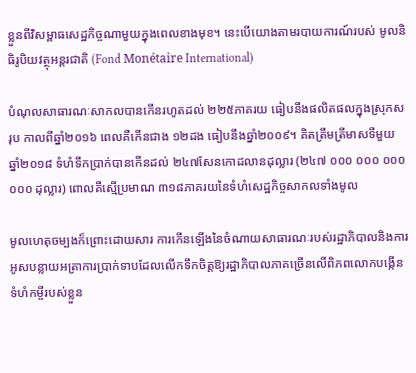ខ្លួនពីវិសម្ពាធសេដ្ឋកិច្ចណាមួយក្នុងពេលខាងមុខ។ នេះបើយោងតាមរបាយការណ៍របស់ មូលនិធិរូបិយវត្ថុអន្ដរជាតិ (Fond Monétaire International)

បំណុលសាធារណៈសាកលបានកើនរហូតដល់ ២២៥ភាគរយ ធៀបនឹងផលិតផលក្នុងស្រុកសរុប កាលពីឆ្នាំ២០១៦ ពេលគឺកើនជាង ១២ដង ធៀបនឹងឆ្នាំ២០០៩។ គិតត្រឹមត្រីមាសទីមួយ ឆ្នាំ២០១៨ ទំហំទឹកប្រាក់បានកើនដល់ ២៤៧សែនកោដលានដុល្លារ (២៤៧ ០០០ ០០០ ០០០ ០០០ ដុល្លារ) ពោលគឺស្មើប្រមាណ ៣១៨ភាគរយនៃទំហំសេដ្ឋកិច្ចសាកលទាំងមូល

មូលហេតុចម្បងក៏ព្រោះដោយសារ ការកើនឡើងនៃចំណាយសាធារណៈរបស់រដ្ឋាភិបាលនិងការអូសបន្លាយអត្រាការប្រាក់ទាបដែលលើកទឹកចិត្តឱ្យរដ្ឋាភិបាលភាគច្រើនលើពិភពលោកបង្កើនទំហំកម្ចីរបស់ខ្លួន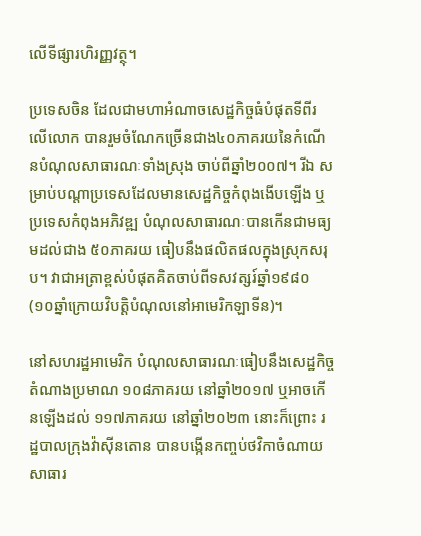លើទីផ្សារហិរញ្ញវត្ថុ។

ប្រទេសចិន ដែលជាមហាអំណាចសេដ្ឋកិច្ចធំបំផុតទីពីរលើលោក បានរួមចំណែកច្រើនជាង៤០ភាគរយនៃកំណើនបំណុលសាធារណៈទាំងស្រុង ចាប់ពីឆ្នាំ២០០៧។ រីឯ សម្រាប់បណ្តាប្រទេសដែលមានសេដ្ឋកិច្ចកំពុងងើបឡើង ឬប្រទេសកំពុងអភិវឌ្ឍ បំណុលសាធារណៈបានកើនជាមធ្យមដល់ជាង ៥០ភាគរយ ធៀបនឹងផលិតផលក្នុងស្រុកសរុប។ វាជាអត្រាខ្ពស់បំផុតគិតចាប់ពីទសវត្សរ៍ឆ្នាំ១៩៨០ (១០ឆ្នាំក្រោយវិបត្តិបំណុលនៅអាមេរិកឡាទីន)។

នៅសហរដ្ឋអាមេរិក បំណុលសាធារណៈធៀបនឹងសេដ្ឋកិច្ច តំណាងប្រមាណ ១០៨ភាគរយ នៅឆ្នាំ២០១៧ ឬអាចកើនឡើងដល់ ១១៧ភាគរយ នៅឆ្នាំ២០២៣ នោះក៏ព្រោះ រដ្ឋបាលក្រុងវ៉ាស៊ីនតោន បានបង្កើនកញ្ចប់ថវិកាចំណាយសាធារ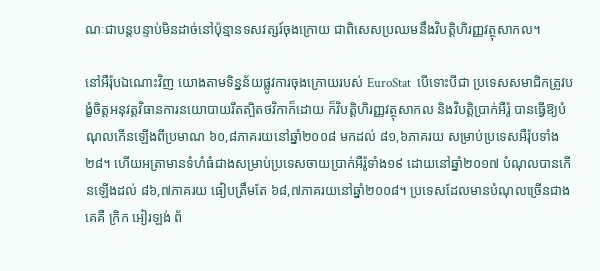ណៈជាបន្តបន្ទាប់មិនដាច់នៅប៉ុន្មានទសវត្សរ៍ចុងក្រោយ ជាពិសេសប្រឈមនឹងវិបត្តិហិរញ្ញវត្ថុសាកល។

នៅអឺរ៉ុបឯណោះវិញ យោងតាមទិន្នន័យផ្លូវការចុងក្រោយរបស់ EuroStat  បើទោះបីជា ប្រទេសសមាជិកត្រូវបង្ខំចិត្តអនុវត្តវិធានការនយោបាយរឹតត្បិតថវិកាក៏ដោយ ក៏វិបត្តិហិរញ្ញវត្ថុសាកល និងវិបត្តិប្រាក់អឺរ៉ូ បានធ្វើឱ្យបំណុលកើនឡើងពីប្រមាណ ៦០,៨ភាគរយនៅឆ្នាំ២០០៨ មកដល់ ៨១,៦ភាគរយ សម្រាប់ប្រទេសអឺរ៉ុបទាំង២៨។ ហើយអត្រាមានទំហំធំជាងសម្រាប់ប្រទេសចាយប្រាក់អឺរ៉ូទាំង១៩ ដោយនៅឆ្នាំ២០១៧ បំណុលបានកើនឡើងដល់ ៨៦,៧ភាគរយ ធៀបត្រឹមតែ ៦៨,៧ភាគរយនៅឆ្នាំ២០០៨។ ប្រទេសដែលមានបំណុលច្រើនជាងគេគឺ ក្រិក អៀរឡង់ ព័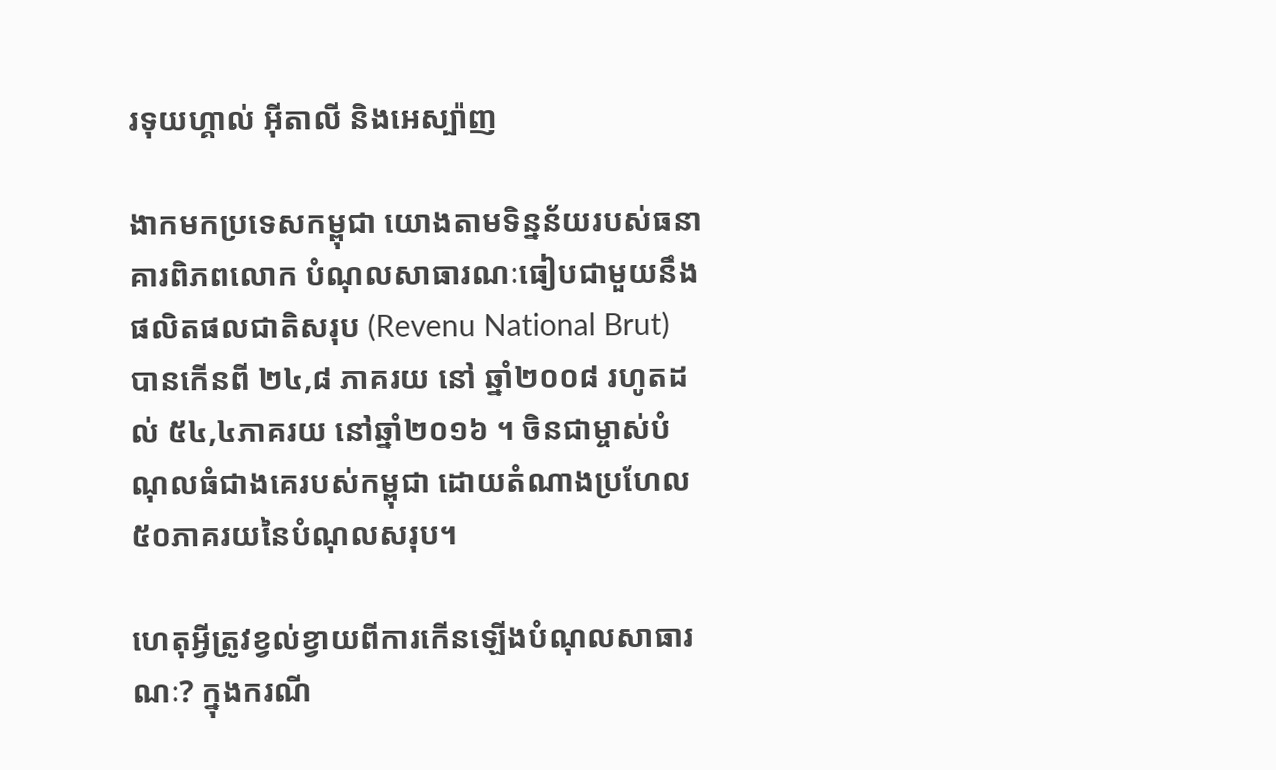រទុយហ្គាល់ អ៊ីតាលី និងអេស្ប៉ាញ

ងាកមកប្រទេសកម្ពុជា យោងតាមទិន្នន័យរបស់ធនាគារពិភពលោក បំណុលសាធារណៈធៀបជាមួយនឹងផលិតផលជាតិសរុប (Revenu National Brut) បានកើនពី ២៤,៨ ភាគរយ នៅ ឆ្នាំ២០០៨ រហូតដល់ ៥៤,៤ភាគរយ នៅឆ្នាំ២០១៦ ។ ចិនជាម្ចាស់បំណុលធំជាងគេរបស់កម្ពុជា ដោយតំណាងប្រហែល ៥០ភាគរយនៃបំណុលសរុប។

ហេតុអ្វីត្រូវខ្វល់ខ្វាយពីការកើនឡើងបំណុលសាធារណៈ? ក្នុងករណី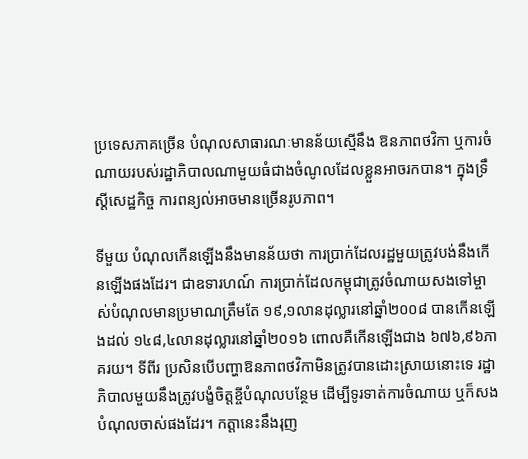ប្រទេសភាគច្រើន បំណុលសាធារណៈមានន័យស្មើនឹង ឱនភាពថវិកា ឬការចំណាយរបស់រដ្ឋាភិបាលណាមួយធំជាងចំណូលដែលខ្លួនអាចរកបាន។ ក្នុងទ្រឹស្ដីសេដ្ឋកិច្ច ការពន្យល់អាចមានច្រើនរូបភាព។

ទីមួយ បំណុលកើនឡើងនឹងមានន័យថា ការប្រាក់ដែលរដ្ឋមួយត្រូវបង់នឹងកើនឡើងផងដែរ។ ជាឧទារហណ៍ ការប្រាក់ដែលកម្ពុជាត្រូវចំណាយសងទៅម្ចាស់បំណុលមានប្រមាណត្រឹមតែ ១៩,១លានដុល្លារនៅឆ្នាំ២០០៨ បានកើនឡើងដល់ ១៤៨,៤លានដុល្លារនៅឆ្នាំ២០១៦ ពោលគឺកើនឡើងជាង ៦៧៦,៩៦ភាគរយ។ ទីពីរ ប្រសិនបើបញ្ហាឱនភាពថវិកាមិនត្រូវបានដោះស្រាយនោះទេ រដ្ឋាភិបាលមួយនឹងត្រូវបង្ខំចិត្តខ្ចីបំណុលបន្ថែម ដើម្បីទូរទាត់ការចំណាយ ឬក៏សងបំណុលចាស់ផងដែរ។ កត្តានេះនឹងរុញ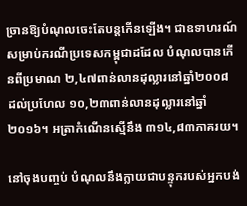ច្រានឱ្យបំណុលចេះតែបន្តកើនឡើង។ ជាឧទាហរណ៍ សម្រាប់ករណីប្រទេសកម្ពុជាដដែល បំណុលបានកើនពីប្រមាណ ២,៤៧ពាន់លានដុល្លារនៅឆ្នាំ២០០៨ ដល់ប្រហែល ១០,២៣ពាន់លានដុល្លារនៅឆ្នាំ២០១៦។ អត្រាកំណើនស្មើនឹង ៣១៤,៨៣ភាគរយ។

នៅចុងបញ្ចប់ បំណុលនឹងក្លាយជាបន្ទុករបស់អ្នកបង់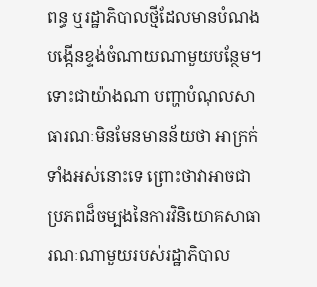ពន្ធ ឬរដ្ឋាភិបាលថ្មីដែលមានបំណងបង្កើនខ្ទង់ចំណាយណាមួយបន្ថែម។ ទោះជាយ៉ាងណា បញ្ហាបំណុលសាធារណៈមិនមែនមានន័យថា អាក្រក់ទាំងអស់នោះទេ ព្រោះថាវាអាចជាប្រភពដ៏ចម្បងនៃការវិនិយោគសាធារណៈណាមួយរបស់រដ្ឋាភិបាល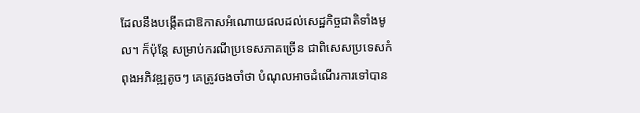ដែលនឹងបង្កើតជាឱកាសអំណោយផលដល់សេដ្ឋកិច្ចជាតិទាំងមូល។ ក៏ប៉ុន្តែ សម្រាប់ករណីប្រទេសភាគច្រើន ជាពិសេសប្រទេសកំពុងអភិវឌ្ឍតូចៗ គេត្រូវចងចាំថា បំណុលអាចដំណើរការទៅបាន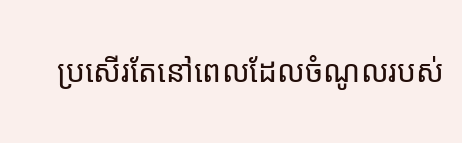ប្រសើរតែនៅពេលដែលចំណូលរបស់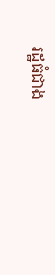រដ្ឋធំជាង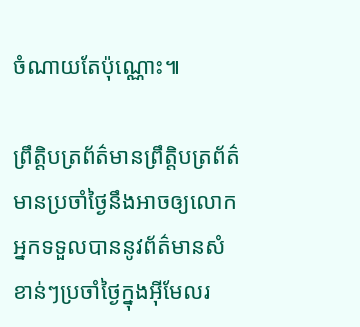ចំណាយតែប៉ុណ្ណោះ៕

ព្រឹត្តិបត្រព័ត៌មានព្រឹត្តិបត្រព័ត៌មានប្រចាំថ្ងៃនឹងអាចឲ្យលោកអ្នកទទួលបាននូវព័ត៌មានសំខាន់ៗប្រចាំថ្ងៃក្នុងអ៊ីមែលរ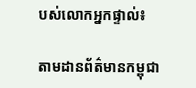បស់លោកអ្នកផ្ទាល់៖

តាមដានព័ត៌មានកម្ពុជា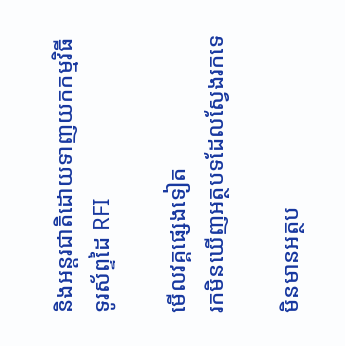និងអន្តរជាតិដោយទាញយកកម្មវិធីទូរស័ព្ទដៃ RFI

មើលវគ្គផ្សេងទៀត
រកមិនឃើញអត្ថបទដែលស្វែងរកទេ

មិនមានអត្ថប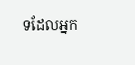ទដែលអ្នក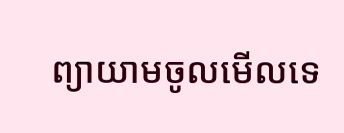ព្យាយាមចូលមើលទេ